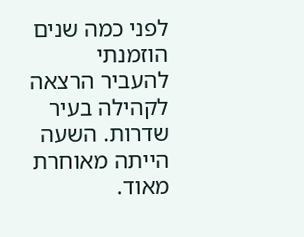לפני כמה שנים הוזמנתי להעביר הרצאה לקהילה בעיר שדרות. השעה הייתה מאוחרת מאוד.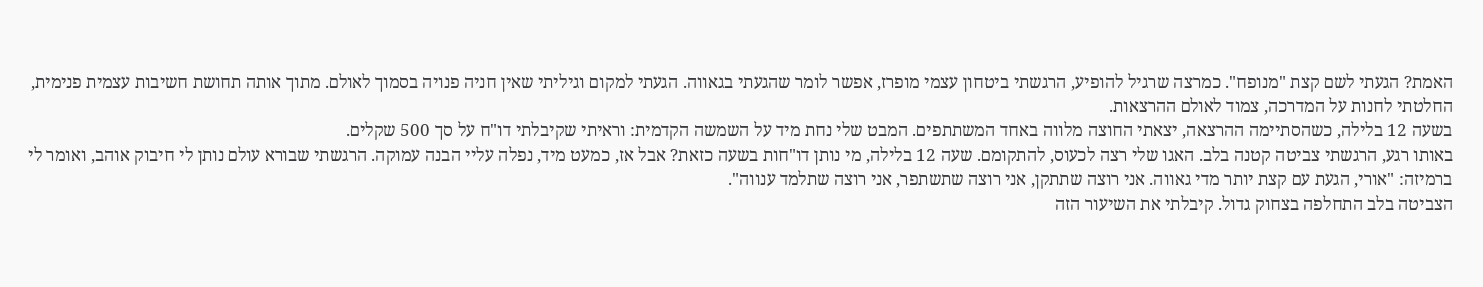האמת? הגעתי לשם קצת "מנופח". כמרצה שרגיל להופיע, הרגשתי ביטחון עצמי מופרז, אפשר לומר שהגעתי בגאווה. הגעתי למקום וגיליתי שאין חניה פנויה בסמוך לאולם. מתוך אותה תחושת חשיבות עצמית פנימית, החלטתי לחנות על המדרכה, צמוד לאולם ההרצאות.
בשעה 12 בלילה, כשהסתיימה ההרצאה, יצאתי החוצה מלווה באחד המשתתפים. המבט שלי נחת מיד על השמשה הקדמית: וראיתי שקיבלתי דו"ח על סך 500 שקלים.
באותו רגע, הרגשתי צביטה קטנה בלב. האגו שלי רצה לכעוס, להתקומם. שעה 12 בלילה, מי נותן דו"חות בשעה כזאת? אבל אז, כמעט מיד, נפלה עליי הבנה עמוקה. הרגשתי שבורא עולם נותן לי חיבוק אוהב, ואומר לי ברמיזה: "אורי, הגעת עם קצת יותר מדי גאווה. אני רוצה שתתקן, אני רוצה שתשתפר, אני רוצה שתלמד ענווה".
הצביטה בלב התחלפה בצחוק גדול. קיבלתי את השיעור הזה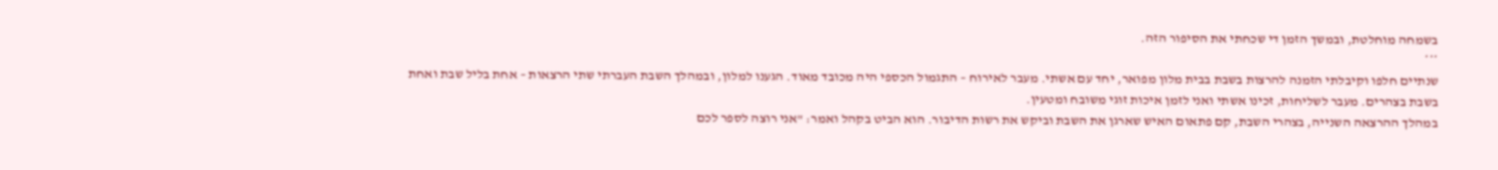בשמחה מוחלטת, ובמשך הזמן די שכחתי את הסיפור הזה.
***
שנתיים חלפו וקיבלתי הזמנה להרצות בשבת בבית מלון מפואר, יחד עם אשתי. מעבר לאירוח – התגמול הכספי היה מכובד מאוד. הגענו למלון, ובמהלך השבת העברתי שתי הרצאות – אחת בליל שבת ואחת בשבת בצהרים. מעבר לשליחות, זכינו אשתי ואני לזמן איכות זוגי משובח ומטעין.
במהלך ההרצאה השנייה, בצהרי השבת, קם פתאום האיש שארגן את השבת וביקש את רשות הדיבור. הוא הביט בקהל ואמר: "אני רוצה לספר לכם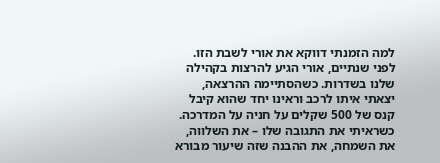למה הזמנתי דווקא את אורי לשבת הזו. לפני שנתיים, אורי הגיע להרצות בקהילה שלנו בשדרות. כשהסתיימה ההרצאה, יצאתי איתו לרכב וראינו יחד שהוא קיבל קנס של 500 שקלים על חניה על המדרכה. כשראיתי את התגובה שלו – את השלווה, את השמחה, את ההבנה שזה שיעור מבורא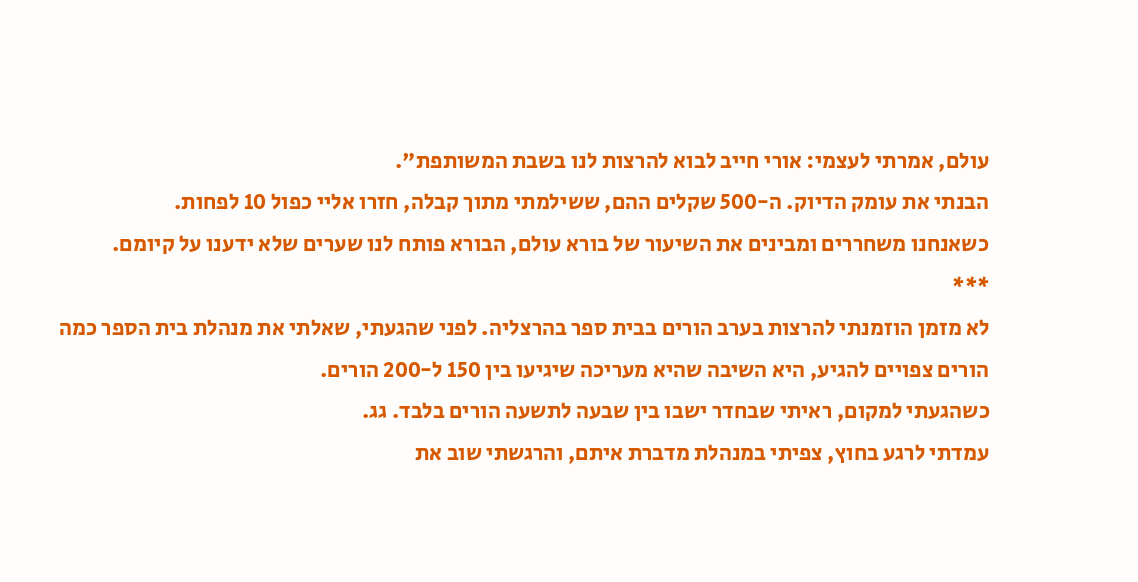עולם, אמרתי לעצמי: אורי חייב לבוא להרצות לנו בשבת המשותפת".
הבנתי את עומק הדיוק. ה-500 שקלים ההם, ששילמתי מתוך קבלה, חזרו אליי כפול 10 לפחות.
כשאנחנו משחררים ומבינים את השיעור של בורא עולם, הבורא פותח לנו שערים שלא ידענו על קיומם.
***
לא מזמן הוזמנתי להרצות בערב הורים בבית ספר בהרצליה. לפני שהגעתי, שאלתי את מנהלת בית הספר כמה הורים צפויים להגיע, היא השיבה שהיא מעריכה שיגיעו בין 150 ל-200 הורים.
כשהגעתי למקום, ראיתי שבחדר ישבו בין שבעה לתשעה הורים בלבד. גג.
עמדתי לרגע בחוץ, צפיתי במנהלת מדברת איתם, והרגשתי שוב את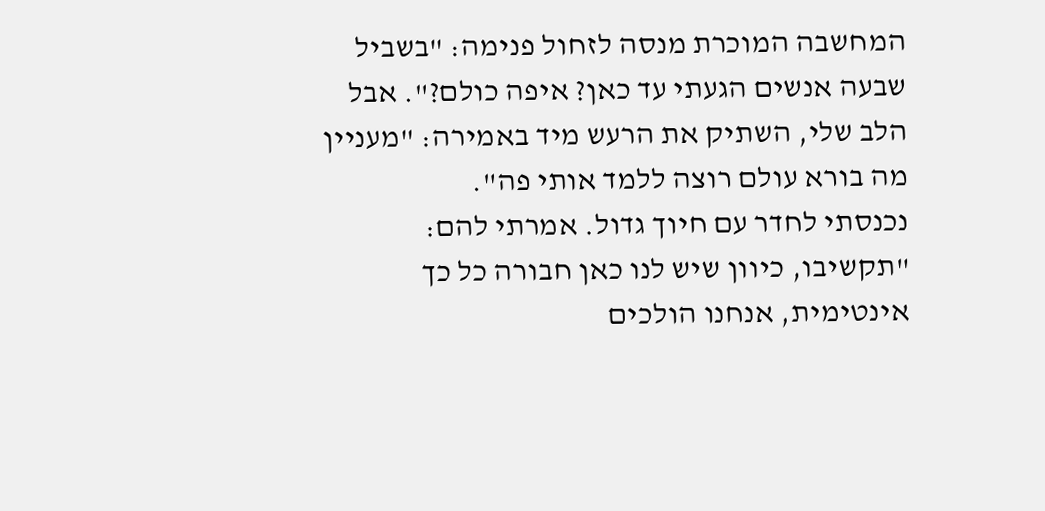המחשבה המוכרת מנסה לזחול פנימה: "בשביל שבעה אנשים הגעתי עד כאן? איפה כולם?". אבל הלב שלי, השתיק את הרעש מיד באמירה: "מעניין מה בורא עולם רוצה ללמד אותי פה".
נכנסתי לחדר עם חיוך גדול. אמרתי להם: "תקשיבו, כיוון שיש לנו כאן חבורה כל כך אינטימית, אנחנו הולכים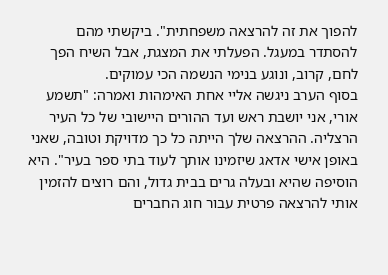להפוך את זה להרצאה משפחתית". ביקשתי מהם להסתדר במעגל. הפעלתי את המצגת, אבל השיח הפך לחם, קרוב, ונוגע בנימי הנשמה הכי עמוקים.
בסוף הערב ניגשה אליי אחת האימהות ואמרה: "תשמע אורי, אני יושבת ראש ועד ההורים היישובי של כל העיר הרצליה. ההרצאה שלך הייתה כל כך מדויקת וטובה, שאני באופן אישי אדאג שיזמינו אותך לעוד בתי ספר בעיר". היא הוסיפה שהיא ובעלה גרים בבית גדול, והם רוצים להזמין אותי להרצאה פרטית עבור חוג החברים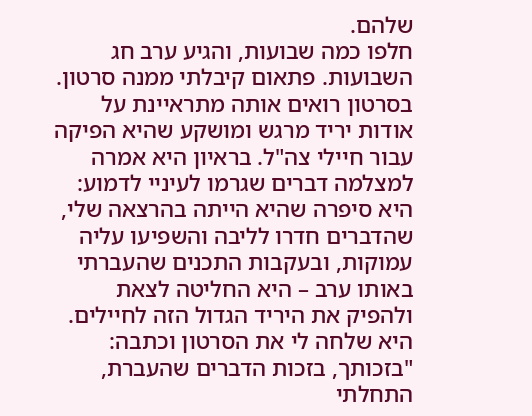שלהם.
חלפו כמה שבועות, והגיע ערב חג השבועות. פתאום קיבלתי ממנה סרטון. בסרטון רואים אותה מתראיינת על אודות יריד מרגש ומושקע שהיא הפיקה עבור חיילי צה"ל. בראיון היא אמרה למצלמה דברים שגרמו לעיניי לדמוע: היא סיפרה שהיא הייתה בהרצאה שלי, שהדברים חדרו לליבה והשפיעו עליה עמוקות, ובעקבות התכנים שהעברתי באותו ערב – היא החליטה לצאת ולהפיק את היריד הגדול הזה לחיילים. היא שלחה לי את הסרטון וכתבה: "בזכותך, בזכות הדברים שהעברת, התחלתי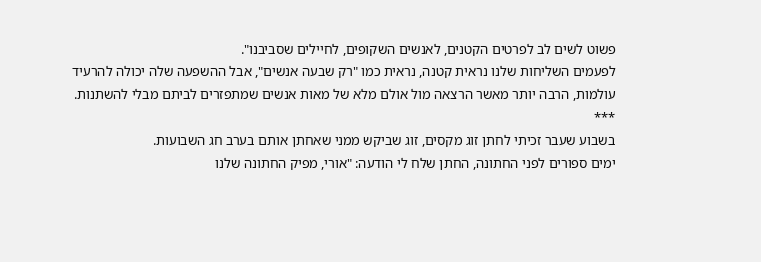פשוט לשים לב לפרטים הקטנים, לאנשים השקופים, לחיילים שסביבנו".
לפעמים השליחות שלנו נראית קטנה, נראית כמו "רק שבעה אנשים", אבל ההשפעה שלה יכולה להרעיד עולמות, הרבה יותר מאשר הרצאה מול אולם מלא של מאות אנשים שמתפזרים לביתם מבלי להשתנות.
***
בשבוע שעבר זכיתי לחתן זוג מקסים, זוג שביקש ממני שאחתן אותם בערב חג השבועות.
ימים ספורים לפני החתונה, החתן שלח לי הודעה: "אורי, מפיק החתונה שלנו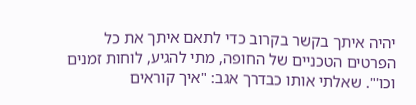יהיה איתך בקשר בקרוב כדי לתאם איתך את כל הפרטים הטכניים של החופה, מתי להגיע, לוחות זמנים וכו'". שאלתי אותו כבדרך אגב: "איך קוראים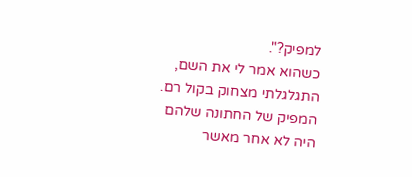למפיק?".
כשהוא אמר לי את השם, התגלגלתי מצחוק בקול רם. המפיק של החתונה שלהם היה לא אחר מאשר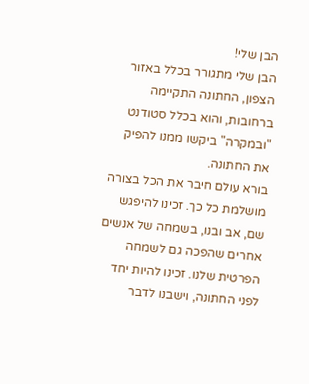הבן שלי!
הבן שלי מתגורר בכלל באזור הצפון, החתונה התקיימה ברחובות, והוא בכלל סטודנט "ובמקרה" ביקשו ממנו להפיק את החתונה.
בורא עולם חיבר את הכל בצורה מושלמת כל כך. זכינו להיפגש שם, אב ובנו, בשמחה של אנשים אחרים שהפכה גם לשמחה הפרטית שלנו. זכינו להיות יחד לפני החתונה, וישבנו לדבר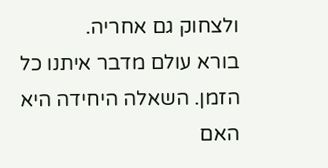ולצחוק גם אחריה.
בורא עולם מדבר איתנו כל הזמן. השאלה היחידה היא האם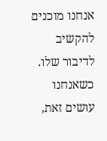אנחנו מוכנים להקשיב לדיבור שלו. כשאנחנו עושים זאת,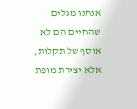אנחנו מגלים שהחיים הם לא אוסף של תקלות, אלא יצירת מופת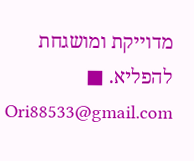מדוייקת ומושגחת להפליא. ■
Ori88533@gmail.com